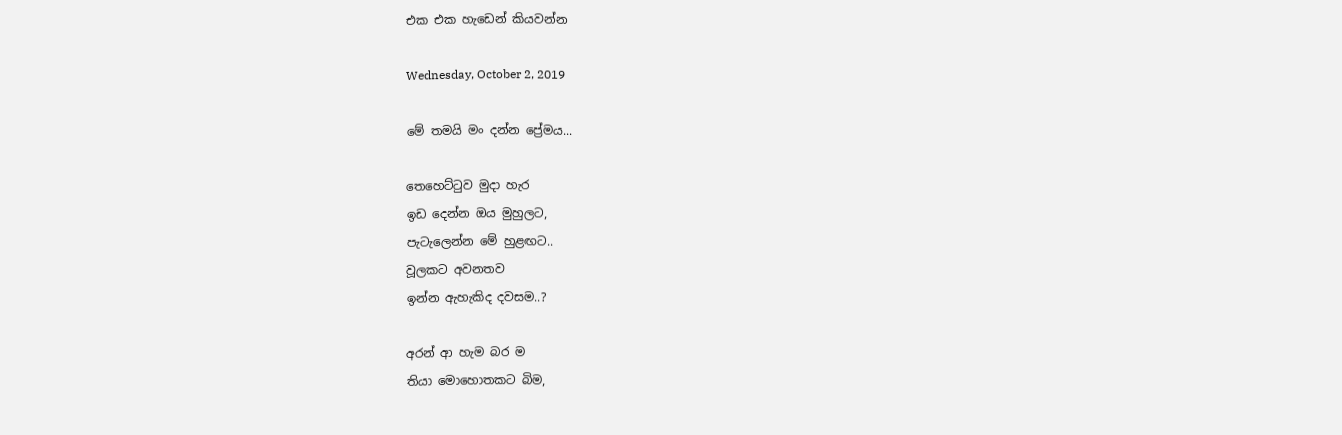එක එක හැඩෙන් කියවන්න

Wednesday, October 2, 2019

මේ තමයි මං දන්න ප්‍රේමය...

තෙහෙට්ටුව මුදා හැර
ඉඩ දෙන්න ඔය මුහුලට,
පැටැලෙන්න මේ හුළඟට..
වූලකට අවනතව
ඉන්න ඇහැකිද දවසම..?

අරන් ආ හැම බර ම
තියා මොහොතකට බිම,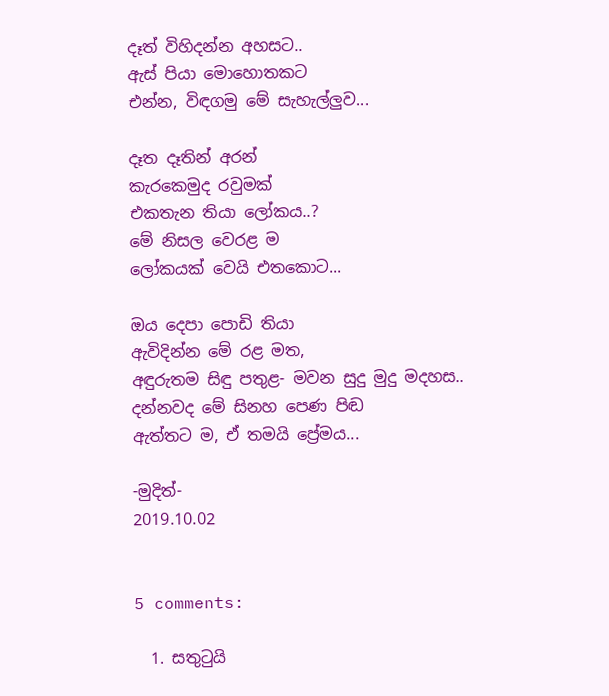දෑත් විහිදන්න අහසට..
ඇස් පියා මොහොතකට
එන්න, විඳගමු මේ සැහැල්ලුව...

දෑත දෑතින් අරන්
කැරකෙමුද රවුමක්
එකතැන තියා ලෝකය..?
මේ නිසල වෙරළ ම
ලෝකයක් වෙයි එතකොට...

ඔය දෙපා පොඩි තියා
ඇවිදින්න මේ රළ මත,
අඳුරුතම සි‍ඳු පතුළ- මවන සුදු මුදු මදහස..
දන්නවද මේ සිනහ පෙණ පිඬ
ඇත්තට ම, ඒ තමයි ප්‍රේමය...

-මුදිත්-
2019.10.02


5 comments:

  1. සතුටුයි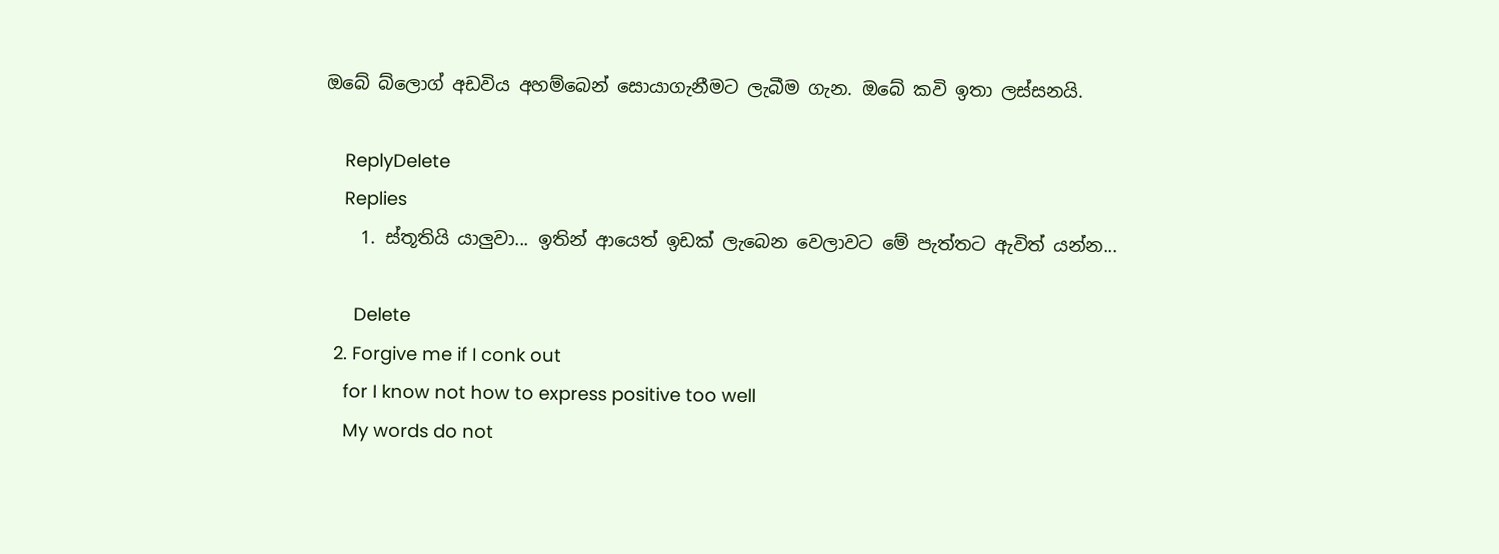ඔබේ බ්ලොග් අඩවිය අහම්බෙන් සොයාගැනීමට ලැබීම ගැන. ඔබේ කවි ඉතා ලස්සනයි.

    ReplyDelete
    Replies
    1. ස්තූතියි යාලුවා... ඉතින් ආයෙත් ඉඩක් ලැබෙන වෙලාවට මේ පැත්තට ඇවිත් යන්න...

      Delete
  2. Forgive me if I conk out
    for I know not how to express positive too well
    My words do not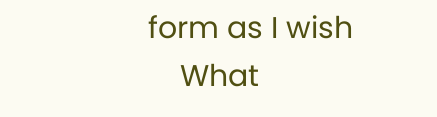form as I wish
    What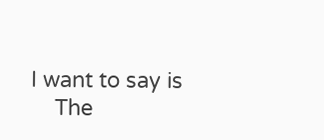I want to say is
    The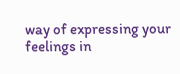way of expressing your feelings in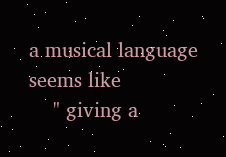a musical language seems like
    " giving a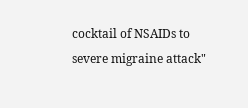cocktail of NSAIDs to severe migraine attack"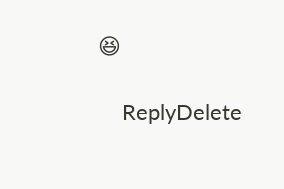😆

    ReplyDelete